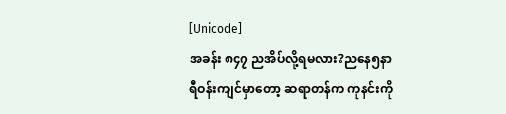[Unicode]
အခန်း ၈၄၇ ညအိပ်လို့ရမလား?ညနေ၅နာရီဝန်းကျင်မှာတော့ ဆရာတန်က ကုနင်းကို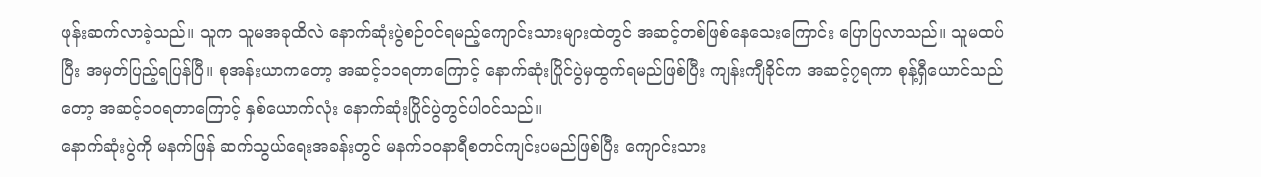ဖုန်းဆက်လာခဲ့သည်။ သူက သူမအခုထိလဲ နောက်ဆုံးပွဲစဉ်ဝင်ရမည့်ကျောင်းသားများထဲတွင် အဆင့်တစ်ဖြစ်နေသေးကြောင်း ပြောပြလာသည်။ သူမထပ်ပြီး အမှတ်ပြည့်ရပြန်ပြီ။ စုအန်းယာကတော့ အဆင့်၁၁ရတာကြောင့် နောက်ဆုံးပြိုင်ပွဲမှထွက်ရမည်ဖြစ်ပြီး ကျန်းကျီခိုင်က အဆင့်၇ရကာ စုန့်ရှီယောင်သည်တော့ အဆင့်၁၀ရတာကြောင့် နှစ်ယောက်လုံး နောက်ဆုံးပြိုင်ပွဲတွင်ပါဝင်သည်။
နောက်ဆုံးပွဲကို မနက်ဖြန် ဆက်သွယ်ရေးအခန်းတွင် မနက်၁၀နာရီစတင်ကျင်းပမည်ဖြစ်ပြီး ကျောင်းသား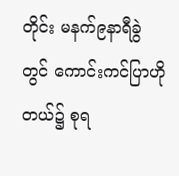တိုင်း မနက်၉နာရီခွဲတွင် ကောင်းကင်ပြာဟိုတယ်၌ စုရ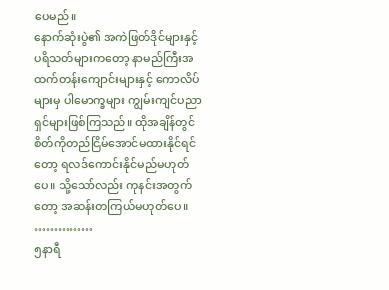ပေမည်။
နောက်ဆုံးပွဲ၏ အကဲဖြတ်ဒိုင်များနှင့်ပရိသတ်များကတော့ နာမည်ကြီးအထက်တန်းကျောင်းများနှင့် ကောလိပ်များမှ ပါမောက္ခများ ကျွမ်းကျင်ပညာရှင်များဖြစ်ကြသည်။ ထိုအချိန်တွင် စိတ်ကိုတည်ငြိမ်အောင်မထားနိုင်ရင်တော့ ရလဒ်ကောင်းနိုင်မည်မဟုတ်ပေ။ သို့သော်လည်း ကုနင်းအတွက်တော့ အဆန်းတကြယ်မဟုတ်ပေ။
……………
၅နာရီ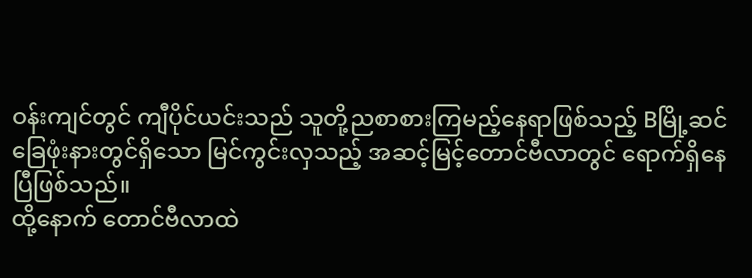ဝန်းကျင်တွင် ကျီပိုင်ယင်းသည် သူတို့ညစာစားကြမည့်နေရာဖြစ်သည့် Bမြို့ဆင်ခြေဖုံးနားတွင်ရှိသော မြင်ကွင်းလှသည့် အဆင့်မြင့်တောင်ဗီလာတွင် ရောက်ရှိနေပြီဖြစ်သည်။
ထို့နောက် တောင်ဗီလာထဲ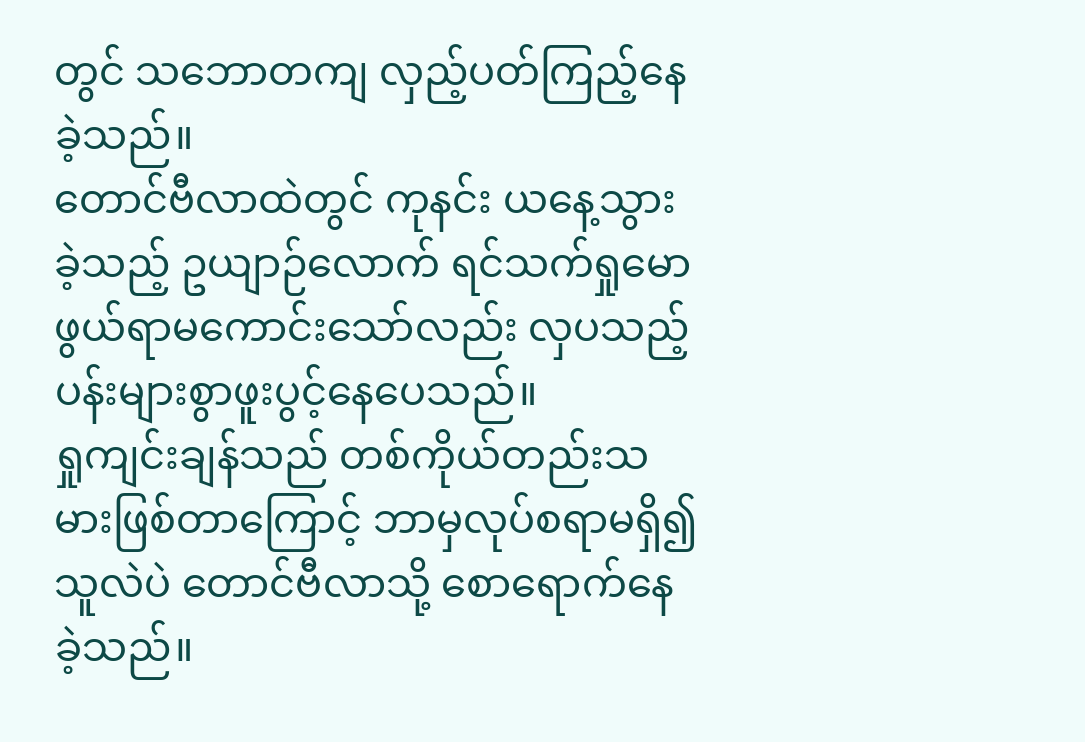တွင် သဘောတကျ လှည့်ပတ်ကြည့်နေခဲ့သည်။
တောင်ဗီလာထဲတွင် ကုနင်း ယနေ့သွားခဲ့သည့် ဥယျာဉ်လောက် ရင်သက်ရှုမောဖွယ်ရာမကောင်းသော်လည်း လှပသည့်ပန်းများစွာဖူးပွင့်နေပေသည်။
ရှုကျင်းချန်သည် တစ်ကိုယ်တည်းသမားဖြစ်တာကြောင့် ဘာမှလုပ်စရာမရှိ၍ သူလဲပဲ တောင်ဗီလာသို့ စောရောက်နေခဲ့သည်။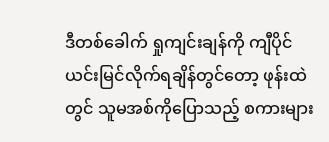ဒီတစ်ခေါက် ရှုကျင်းချန်ကို ကျီပိုင်ယင်းမြင်လိုက်ရချိန်တွင်တော့ ဖုန်းထဲတွင် သူမအစ်ကိုပြောသည့် စကားများ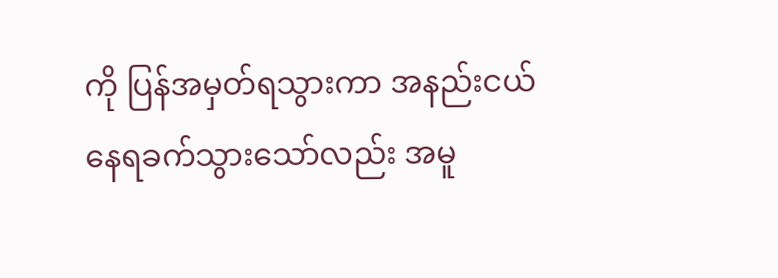ကို ပြန်အမှတ်ရသွားကာ အနည်းငယ်နေရခက်သွားသော်လည်း အမူ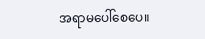အရာမပေါ်စေပေ။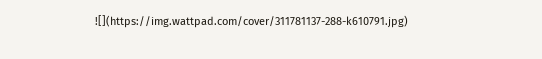![](https://img.wattpad.com/cover/311781137-288-k610791.jpg)